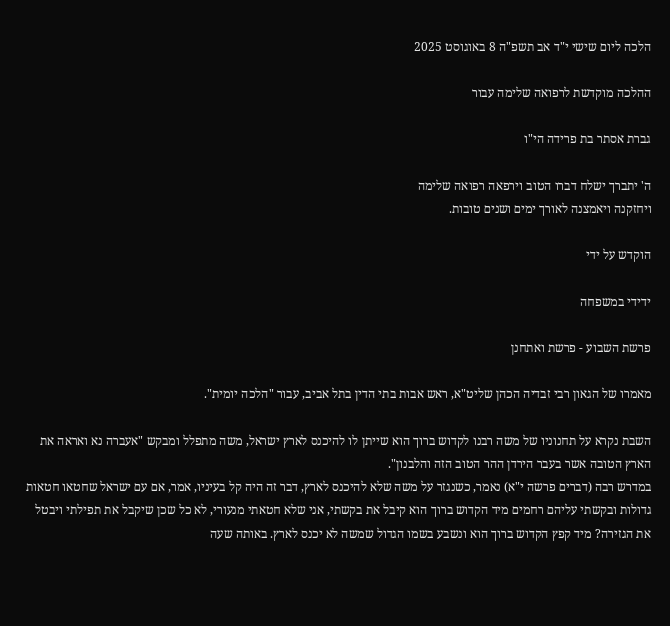הלכה ליום שישי י"ד אב תשפ"ה 8 באוגוסט 2025

ההלכה מוקדשת לרפואה שלימה עבור

גברת אסתר בת פרידה הי"ו

ה' יתברך ישלח דברו הטוב וירפאה רפואה שלימה
ויחזקנה ויאמצנה לאורך ימים ושנים טובות.

הוקדש על ידי

ידידי במשפחה

פרשת השבוע - פרשת ואתחנן

מאמרו של הגאון רבי זבדיה הכהן שליט"א, ראש אבות בתי הדין בתל אביב, עבור "הלכה יומית".

השבת נקרא על תחנוניו של משה רבנו לקדוש ברוך הוא שייתן לו להיכנס לארץ ישראל, משה מתפלל ומבקש "אעברה נא ואראה את הארץ הטובה אשר בעבר הירדן ההר הטוב הזה והלבנון".
במדרש רבה (דברים פרשה י"א) נאמר, כשנגזר על משה שלא להיכנס לארץ, דבר זה היה קל בעיניו, אמר, אם עם ישראל שחטאו חטאות גדולות ובקשתי עליהם רחמים מיד הקדוש ברוך הוא קיבל את בקשתי, אני שלא חטאתי מנעורי, לא כל שכן שיקבל את תפילתי ויבטל את הגזירה? מיד קפץ הקדוש ברוך הוא ונשבע בשמו הגדול שמשה לא יכנס לארץ. באותה שעה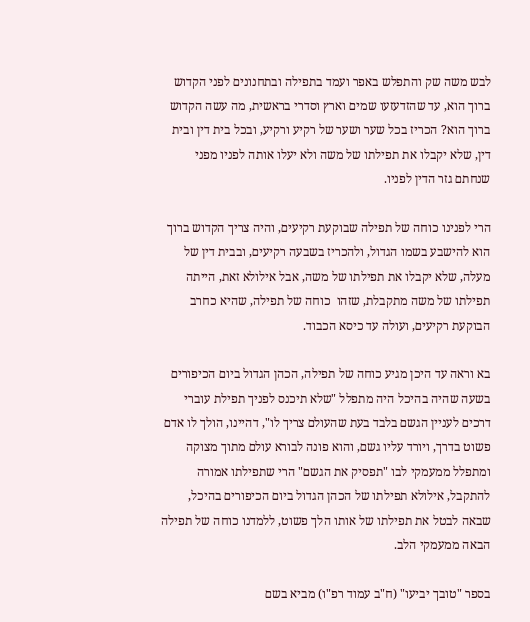לבש משה שק והתפלש באפר ועמד בתפילה ובתחנונים לפני הקדוש ברוך הוא, עד שהזדעזעו שמים וארץ וסדרי בראשית, מה עשה הקדוש ברוך הוא? הכריז בכל שער ושער של רקיע ורקיע, ובכל בית דין ובית דין, שלא יקבלו את תפילתו של משה ולא יעלו אותה לפניו מפני שנחתם גזר הדין לפניו.

הרי לפנינו כוחה של תפילה שבוקעת רקיעים, והיה צריך הקדוש ברוך הוא להישבע בשמו הגדול, ולהכריז בשבעה רקיעים, ובבית דין של מעלה, שלא יקבלו את תפילתו של משה, אבל אילולא זאת, הייתה תפילתו של משה מתקבלת, שזהו  כוחה של תפילה, שהיא כחרב הבוקעת רקיעים, ועולה עד כיסא הכבוד.

בא וראה עד היכן מגיע כוחה של תפילה, הכהן הגדול ביום הכיפורים בשעה שהיה בהיכל היה מתפלל "שלא תיכנס לפניך תפילת עוברי דרכים לעניין הגשם בלבד בעת שהעולם צריך לו", דהיינו, הולך לו אדם פשוט בדרך, ויורד עליו גשם, והוא פונה לבורא עולם מתוך מצוקה ומתפלל ממעמקי לבו "תפסיק את הגשם" הרי שתפילתו אמורה להתקבל, אילולא תפילתו של הכהן הגדול ביום הכיפורים בהיכל, שבאה לבטל את תפילתו של אותו הלך פשוט, ללמדנו כוחה של תפילה הבאה ממעמקי הלב.

בספר "טובך יביעו" (ח"ב עמוד רפ"ו) מביא בשם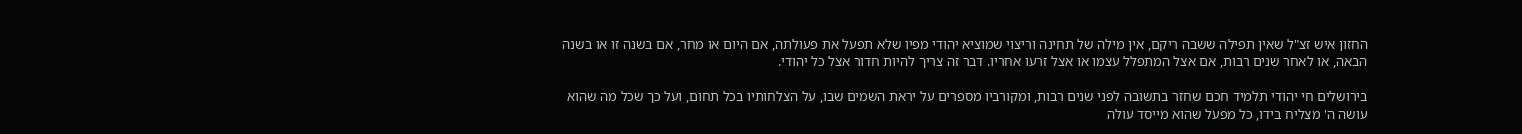החזון איש זצ"ל שאין תפילה ששבה ריקם, אין מילה של תחינה וריצוי שמוציא יהודי מפיו שלא תפעל את פעולתה, אם היום או מחר, אם בשנה זו או בשנה הבאה, או לאחר שנים רבות, אם אצל המתפלל עצמו או אצל זרעו אחריו. דבר זה צריך להיות חדור אצל כל יהודי.

בירושלים חי יהודי תלמיד חכם שחזר בתשובה לפני שנים רבות, ומקורביו מספרים על יראת השמים שבו, על הצלחותיו בכל תחום, ועל כך שכל מה שהוא עושה ה' מצליח בידו, כל מפעל שהוא מייסד עולה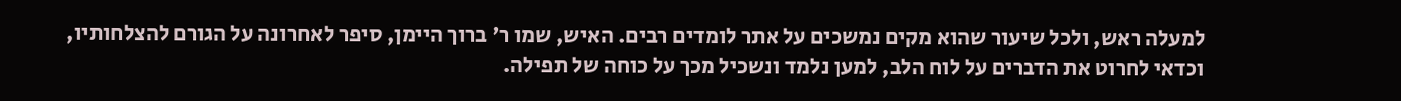למעלה ראש, ולכל שיעור שהוא מקים נמשכים על אתר לומדים רבים. האיש, שמו ר' ברוך היימן, סיפר לאחרונה על הגורם להצלחותיו, וכדאי לחרוט את הדברים על לוח הלב, למען נלמד ונשכיל מכך על כוחה של תפילה.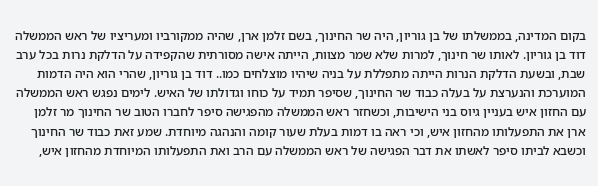בקום המדינה, בממשלתו של בן גוריון, היה שר החינוך, בשם זלמן ארן, שהיה ממקורביו ומעריציו של ראש הממשלה דוד בן גוריון. לאותו שר חינוך, למרות שלא שמר מצוות, הייתה אישה מסורתית שהקפידה על הדלקת נרות בכל ערב שבת, ובשעת הדלקת הנרות הייתה מתפללת על בניה שיהיו מוצלחים כמו.. דוד בן גוריון, שהרי הוא היה הדמות המוערכת והנערצת על בעלה כבוד שר החינוך, שסיפר תמיד על כוחו וגדולתו של האיש. לימים נפגש ראש הממשלה עם החזון איש בעניין גיוס בני הישיבות, וכשחזר ראש הממשלה מהפגישה סיפר לחברו הטוב שר החינוך מר זלמן ארן את התפעלותו מהחזון איש, וכי ראה בו דמות בעלת שעור קומה והנהגה מיוחדת. שמע זאת כבוד שר החינוך וכשבא לביתו סיפר לאשתו את דבר הפגישה של ראש הממשלה עם הרב ואת התפעלותו המיוחדת מהחזון איש,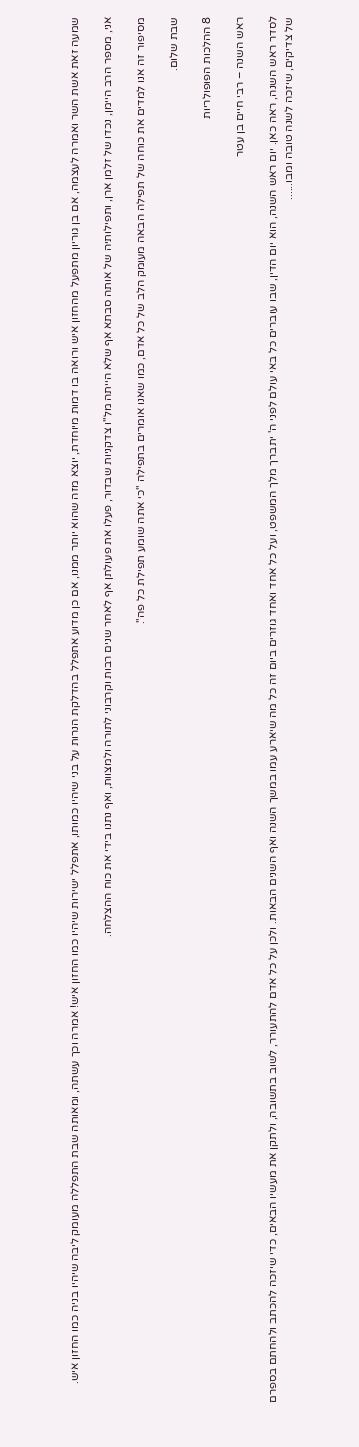שמעה זאת אשת השר ואמרה לעצמה, אם בן גוריון מתפעל מהחזון איש ורואה בו דמות מיוחדת, יוצא מזה שהוא יותר ממנו, אם כן מדוע אתפלל בהדלקת הנרות על בני שיהיו כמותו, אתפלל ישירות שיהיו כמו החזון איש! אמרה וכך עשתה, ומאותה שבת התפללה מעומק ליבה שיהיו בניה כמו החזון איש.

אני, מספר הרב היימן, נכדו של זלמן ארן, ותפילותיה של אותה סבתא אף שלא הייתה מל"ו צדקניות שבדור, פעלו את פעולתן אף לאחר שנים רבות וקרבוני לתורה ולמצוות, ואף נתנו בידי את כוח ההצלחה.

מסיפור זה אנו למדים את כוחה של תפילה הבאה מעומק הלב של כל אדם, כמו שאנו אומרים בתפילה "כי אתה שומע תפילת כל פה".

שבת שלום.

8 ההלכות הפופולריות

ראש השנה – רבי חיים בן עטר

לסדר ראש השנה, ראה כאן. יום ראש השנה, הוא יום הדין, שבו עוברים כל באי עולם לפני ה' יתברך מלך המשפט, ועל כל אחד ואחד גוזרים ביום זה כל מה שיארע עמו במשך השנה ואף השנים הבאות. ולכן על כל אדם להתעורר, לשוב בתשובה, ולתקן את מעשיו הבאים, כדי שיזכה להכתב ולהחתם בספרם של צדיקים, שיזכה לשנה טובה ומבו......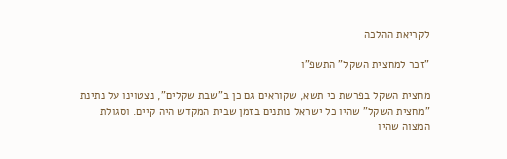לקריאת ההלכה

"זכר למחצית השקל" התשפ"ו

מחצית השקל בפרשת כי תשא, שקוראים גם כן ב"שבת שקלים", נצטוינו על נתינת "מחצית השקל" שהיו כל ישראל נותנים בזמן שבית המקדש היה קיים. וסגולת המצוה שהיו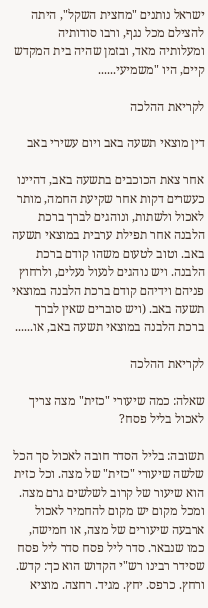ישראל נותנים "מחצית השקל", היתה להצילם מכל נגף, ורבו סודותיה ומעלותיה מאד, ובזמן שהיה בית המקדש קיים, היו "משמיעי......

לקריאת ההלכה

דין מוצאי תשעה באב ויום עשירי באב

אחר צאת הכוכבים בתשעה באב, דהיינו כעשרים דקות אחר שקיעת החמה, מותר לאכול ולשתות, ונוהגים לברך ברכת הלבנה אחר תפילת ערבית במוצאי תשעה באב. וטוב לטעום משהו קודם ברכת הלבנה. ויש נוהגים לנעול נעלים, ולרחוץ פניהם וידיהם קודם ברכת הלבנה במוצאי תשעה באב. (ויש סוברים שאין לברך ברכת הלבנה במוצאי תשעה באב, או......

לקריאת ההלכה

שאלה: כמה שיעורי "כזית" מצה צריך לאכול בליל פסח?

תשובה: בליל הסדר חובה לאכול סך הכל שלשה שיעורי "כזית" של מצה. וכל כזית הוא שיעור של קרוב לשלשים גרם מצה. ומכל מקום יש מקום להחמיר לאכול ארבעה שיעורים של מצה, או חמישה, כמו שנבאר. סדר ליל פסח סדר ליל פסח שסידר רבינו רש"י הקדוש הוא כך: קדש. ורחץ. כרפס. יחץ. מגיד. רחצה. מוציא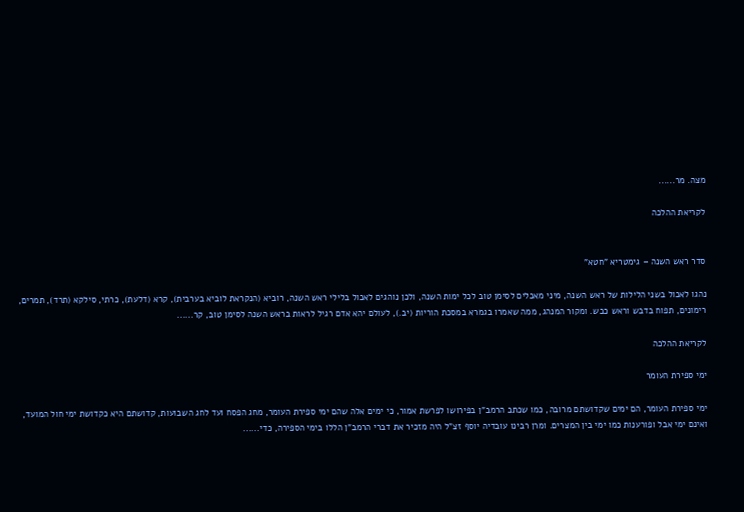מצה. מר......

לקריאת ההלכה


סדר ראש השנה – גימטריא "חטא"

נהגו לאכול בשני הלילות של ראש השנה, מיני מאכלים לסימן טוב לכל ימות השנה, ולכן נוהגים לאכול בלילי ראש השנה, רוביא (הנקראת לוביא בערבית), קרא (דלעת), כרתי, סילקא (תרד), תמרים, רימונים, תפוח בדבש וראש כבש. ומקור המנהג, ממה שאמרו בגמרא במסכת הוריות (יב.), לעולם יהא אדם רגיל לראות בראש השנה לסימן טוב, קר......

לקריאת ההלכה

ימי ספירת העומר

ימי ספירת העומר, הם ימים שקדושתם מרובה, כמו שכתב הרמב"ן בפירושו לפרשת אמור, כי ימים אלה שהם ימי ספירת העומר, מחג הפסח ועד לחג השבועות, קדושתם היא כקדושת ימי חול המועד, ואינם ימי אבל ופורענות כמו ימי בין המצרים. ומרן רבינו עובדיה יוסף זצ"ל היה מזכיר את דברי הרמב"ן הללו בימי הספירה, כדי......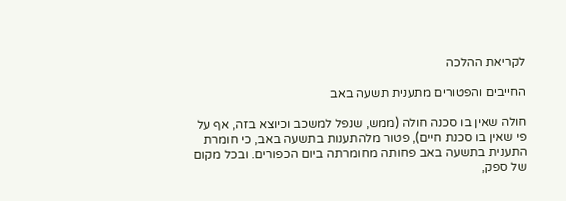לקריאת ההלכה

החייבים והפטורים מתענית תשעה באב

חולה שאין בו סכנה חולה (ממש, שנפל למשכב וכיוצא בזה, אף על פי שאין בו סכנת חיים), פטור מלהתענות בתשעה באב, כי חומרת התענית בתשעה באב פחותה מחומרתה ביום הכפורים. ובכל מקום של ספק,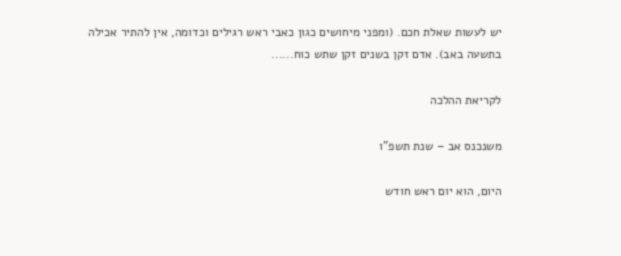יש לעשות שאלת חכם. (ומפני מיחושים כגון כאבי ראש רגילים וכדומה, אין להתיר אכילה בתשעה באב). אדם זקן בשנים זקן שתש כוח......

לקריאת ההלכה

משנכנס אב – שנת תשפ"ו

היום, הוא יום ראש חודש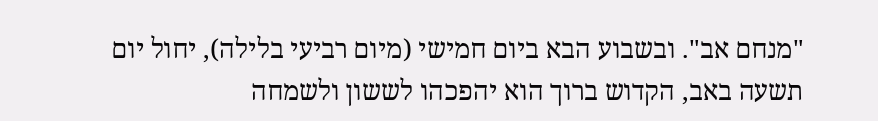"מנחם אב". ובשבוע הבא ביום חמישי (מיום רביעי בלילה), יחול יום תשעה באב, הקדוש ברוך הוא יהפכהו לששון ולשמחה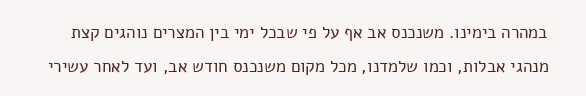במהרה בימינו. משנכנס אב אף על פי שבכל ימי בין המצרים נוהגים קצת מנהגי אבלות, וכמו שלמדנו, מכל מקום משנכנס חודש אב, ועד לאחר עשירי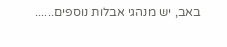באב, יש מנהגי אבלות נוספים......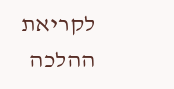לקריאת ההלכה